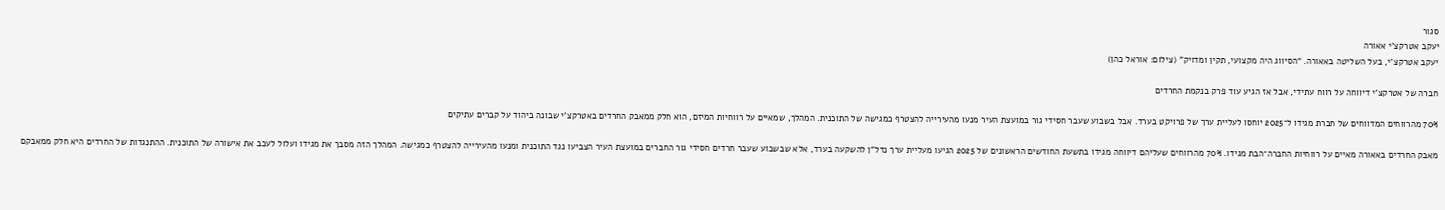סגור
יעקב אטרקצ'י אאורה
יעקב אטרקצ’י, בעל השליטה באאורה. “הסיווג היה מקצועי, תקין ומדויק” (צילום: אוראל כהן)

חברה של אטרקצ'י דיווחה על רווח עתידי, אבל אז הגיע עוד פרק בנקמת החרדים

70% מהרווחים המדווחים של חברת מגידו ל־2025 יוחסו לעליית ערך של פרויקט בערד. אבל בשבוע שעבר חסידי גור במועצת העיר מנעו מהעירייה להצטרף כמגישה של התוכנית. המהלך, שמאיים על רווחיות המיזם, הוא חלק ממאבק החרדים באטרקצ’י שבונה ביהוד על קברים עתיקים

מאבק החרדים באאורה מאיים על רווחיות החברה־הבת מגידו. 70% מהרווחים שעליהם דיווחה מגידו בתשעת החודשים הראשונים של 2025 הגיעו מעליית ערך נדל”ן להשקעה בערד, אלא שבשבוע שעבר חרדים חסידי גור החברים במועצת העיר הצביעו נגד התוכנית ומנעו מהעירייה להצטרף כמגישה. המהלך הזה מסבך את מגידו ועלול לעכב את אישורה של התוכנית. ההתנגדות של החרדים היא חלק ממאבקם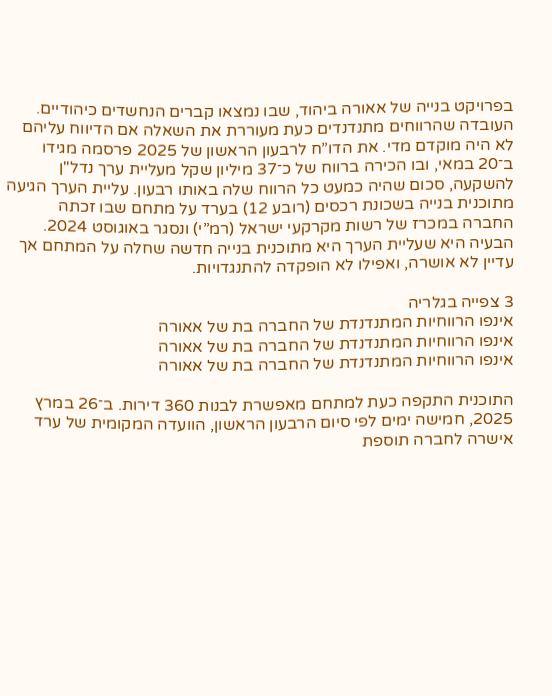בפרויקט בנייה של אאורה ביהוד, שבו נמצאו קברים הנחשדים כיהודיים.
העובדה שהרווחים מתנדנדים כעת מעוררת את השאלה אם הדיווח עליהם לא היה מוקדם מדי. את הדו”ח לרבעון הראשון של 2025 פרסמה מגידו ב־20 במאי, ובו הכירה ברווח של כ־37 מיליון שקל מעליית ערך נדל"ן להשקעה, סכום שהיה כמעט כל הרווח שלה באותו רבעון. עליית הערך הגיעה מתוכנית בנייה בשכונת רכסים (רובע 12) בערד על מתחם שבו זכתה החברה במכרז של רשות מקרקעי ישראל (רמ”י) ונסגר באוגוסט 2024. הבעיה היא שעליית הערך היא מתוכנית בנייה חדשה שחלה על המתחם אך עדיין לא אושרה, ואפילו לא הופקדה להתנגדויות.

3 צפייה בגלריה
אינפו הרווחיות המתנדנדת של החברה בת של אאורה
אינפו הרווחיות המתנדנדת של החברה בת של אאורה
אינפו הרווחיות המתנדנדת של החברה בת של אאורה

התוכנית התקפה כעת למתחם מאפשרת לבנות 360 דירות. ב־26 במרץ 2025, חמישה ימים לפי סיום הרבעון הראשון, הוועדה המקומית של ערד אישרה לחברה תוספת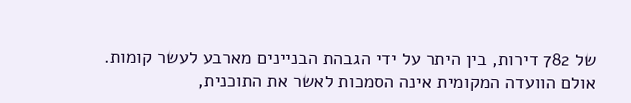של 782 דירות, בין היתר על ידי הגבהת הבניינים מארבע לעשר קומות. אולם הוועדה המקומית אינה הסמכות לאשר את התוכנית,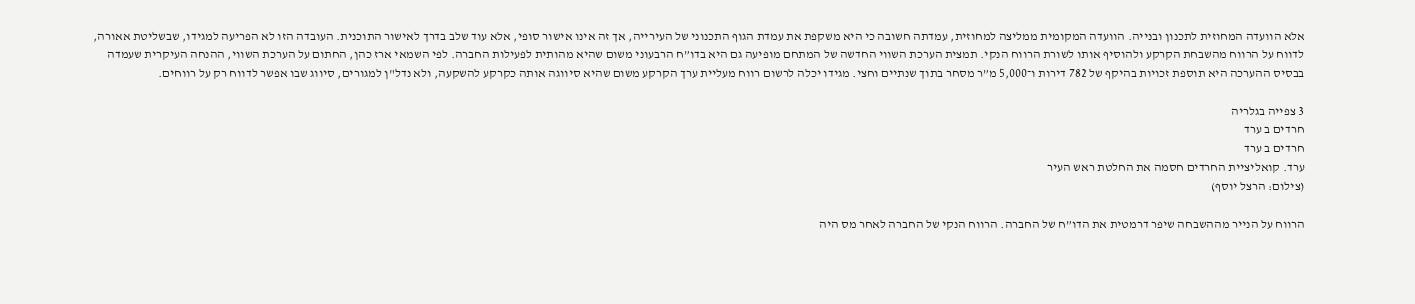אלא הוועדה המחוזית לתכנון ובנייה. הוועדה המקומית ממליצה למחוזית, עמדתה חשובה כי היא משקפת את עמדת הגוף התכנוני של העירייה, אך זה אינו אישור סופי, אלא עוד שלב בדרך לאישור התוכנית. העובדה הזו לא הפריעה למגידו, שבשליטת אאורה, לדווח על הרווח מהשבחת הקרקע ולהוסיף אותו לשורת הרווח הנקי. תמצית הערכת השווי החדשה של המתחם מופיעה גם היא בדו”ח הרבעוני משום שהיא מהותית לפעילות החברה. לפי השמאי ארז כהן, החתום על הערכת השווי, ההנחה העיקרית שעמדה בבסיס ההערכה היא תוספת זכויות בהיקף של 782 דירות ו־5,000 מ”ר מסחר בתוך שנתיים וחצי. מגידו יכלה לרשום רווח מעליית ערך הקרקע משום שהיא סיווגה אותה כקרקע להשקעה, ולא נדל"ן למגורים, סיווג שבו אפשר לדווח רק על רווחים.

3 צפייה בגלריה
חרדים ב ערד
חרדים ב ערד
ערד. קואליציית החרדים חסמה את החלטת ראש העיר
(צילום: הרצל יוסף)

הרווח על הנייר מההשבחה שיפר דרמטית את הדו”ח של החברה. הרווח הנקי של החברה לאחר מס היה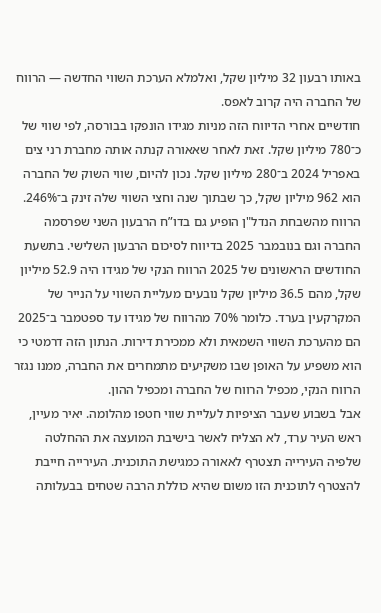באותו רבעון 32 מיליון שקל, ואלמלא הערכת השווי החדשה — הרווח של החברה היה קרוב לאפס.
חודשיים אחרי הדיווח הזה מניות מגידו הונפקו בבורסה, לפי שווי של כ־780 מיליון שקל. זאת לאחר שאאורה קנתה אותה מחברת רני צים באפריל 2024 ב־280 מיליון שקל. נכון להיום, שווי השוק של החברה הוא 962 מיליון שקל, כך שבתוך שנה וחצי השווי שלה זינק ב־246%.
הרווח מהשבחת הנדל"ן הופיע גם בדו”ח הרבעון השני שפרסמה החברה וגם בנובמבר 2025 בדיווח לסיכום הרבעון השלישי. בתשעת החודשים הראשונים של 2025 הרווח הנקי של מגידו היה 52.9 מיליון שקל, מהם 36.5 מיליון שקל נובעים מעליית השווי על הנייר של המקרקעין בערד. כלומר 70% מהרווח של מגידו עד ספטמבר ב־2025 הם מהערכת השווי השמאית ולא ממכירת דירות. הנתון הזה דרמטי כי הוא משפיע על האופן שבו משקיעים מתמחרים את החברה, ממנו נגזר הרווח הנקי, מכפיל הרווח של החברה ומכפיל ההון.
אבל בשבוע שעבר הציפיות לעליית שווי חטפו מהלומה. יאיר מעיין, ראש העיר ערד, לא הצליח לאשר בישיבת המועצה את ההחלטה שלפיה העירייה תצטרף לאאורה כמגישת התוכנית. העירייה חייבת להצטרף לתוכנית הזו משום שהיא כוללת הרבה שטחים בבעלותה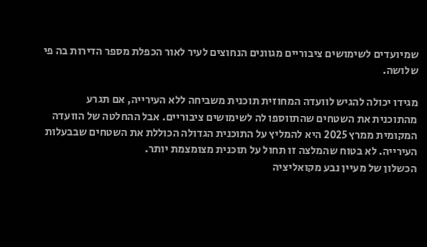שמיועדים לשימושים ציבוריים מגוונים הנחוצים לעיר לאור הכפלת מספר הדירות בה פי שלושה.

מגידו יכולה להגיש לוועדה המחוזית תוכנית משביחה ללא העירייה, אם תגרע מהתוכנית את השטחים שהתווספו לה לשימושים ציבוריים. אבל ההחלטה של הוועדה המקומית ממרץ 2025 היא להמליץ על התוכנית הגדולה הכוללת את השטחים שבבעלות העירייה. לא בטוח שהמלצה זו תחול על תוכנית מצומצמת יותר.
הכשלון של מעיין נבע מקואליציה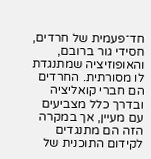חד־פעמית של חרדים, חסידי גור ברובם, והאופוזיציה שמתנגדת לו מסורתית. החרדים הם חברי קואליציה ובדרך כלל מצביעים עם מעיין, אך במקרה הזה הם מתנגדים לקידום התוכנית של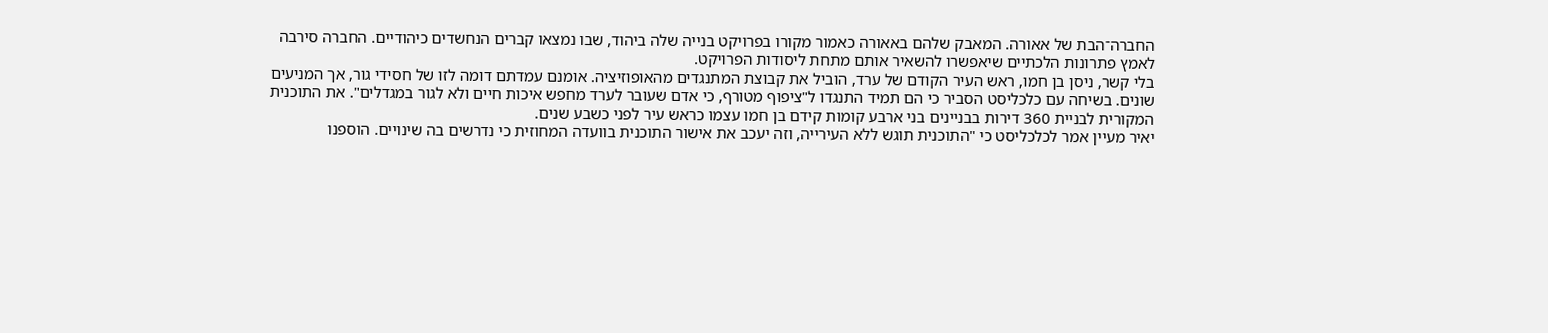החברה־הבת של אאורה. המאבק שלהם באאורה כאמור מקורו בפרויקט בנייה שלה ביהוד, שבו נמצאו קברים הנחשדים כיהודיים. החברה סירבה לאמץ פתרונות הלכתיים שיאפשרו להשאיר אותם מתחת ליסודות הפרויקט.
בלי קשר, ניסן בן חמו, ראש העיר הקודם של ערד, הוביל את קבוצת המתנגדים מהאופוזיציה. אומנם עמדתם דומה לזו של חסידי גור, אך המניעים שונים. בשיחה עם כלכליסט הסביר כי הם תמיד התנגדו ל"ציפוף מטורף, כי אדם שעובר לערד מחפש איכות חיים ולא לגור במגדלים". את התוכנית המקורית לבניית 360 דירות בבניינים בני ארבע קומות קידם בן חמו עצמו כראש עיר לפני כשבע שנים.
יאיר מעיין אמר לכלכליסט כי "התוכנית תוגש ללא העירייה, וזה יעכב את אישור התוכנית בוועדה המחוזית כי נדרשים בה שינויים. הוספנו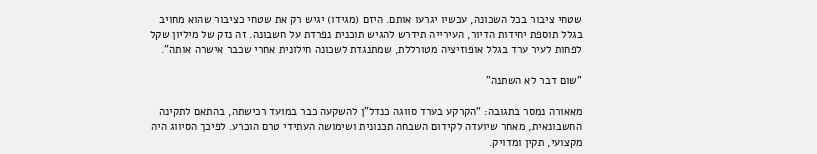שטחי ציבור בכל השכונה, עכשיו יגרעו אותם. היזם (מגידו) יגיש רק את שטחי כציבור שהוא מחויב בגלל תוספת יחידות הדיור, העירייה תידרש להגיש תוכנית נפרדת על חשבונה. זה נזק של מיליון שקל לפחות לעיר ערד בגלל אופוזיציה מטורללת, שמתנגדת לשכונה חילונית אחרי שכבר אישרה אותה".

”שום דבר לא השתנה”

מאאורה נמסר בתגובה: “הקרקע בערד סווגה כנדל”ן להשקעה כבר במועד רכישתה, בהתאם לתקינה החשבונאית, מאחר שיועדה לקידום השבחה תכנונית ושימושה העתידי טרם הוכרע. לפיכך הסיווג היה מקצועי, תקין ומדויק.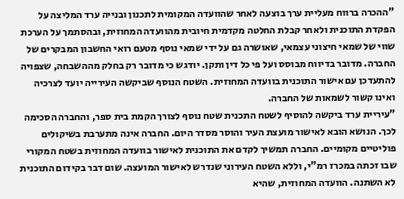"ההכרה ברווח מעליית ערך בוצעה לאחר שהוועדה המקומית לתכנון ובנייה ערד המליצה על הפקדת התוכנית ולאחר קבלת החלטה מקדמית חיובית מהוועדה המחוזית, ובהסתמך על הערכת שווי של שמאי חיצוני עצמאי, שאושרה גם על ידי שמאי נוסף מטעם רואי החשבון המבקרים של החברה. מדובר בדיווח מבוסס ועל פי כל דין ותקן. יודגש כי מדובר רק בחלק מההשבחה, שצפויה להתעדכן עם אישור התוכנית בוועדה המחוזית. השטח הנוסף שביקשה העירייה יועד לצרכיה ואינו קשור לשמאות של החברה.
"עיריית ערד ביקשה להוסיף לשטח התכנית שטח נוסף לצורך הקמת בית ספר, והחברה הסכימה לכך. הנושא הובא לאישור מועצת העיר והוסר מסדר היום. החברה אינה מתערבת בשיקולים פוליטיים מקומיים. החברה תמשיך לקדם את התוכנית לאישור בוועדה המחוזית בשטח המקורי שבו זכתה במכרז רמ”י, וללא השטח העירוני שנדרש לאישור המועצה. שום דבר בקידום התוכנית לא השתנה. הוועדה המחוזית, שהיא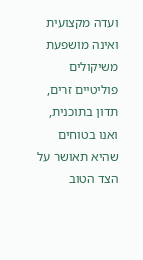ועדה מקצועית ואינה מושפעת משיקולים פוליטיים זרים, תדון בתוכנית, ואנו בטוחים שהיא תאושר על הצד הטוב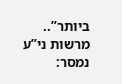ביותר”..
מרשות ני”ע נמסר: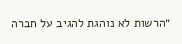״הרשות לא נוהגת להגיב על חברה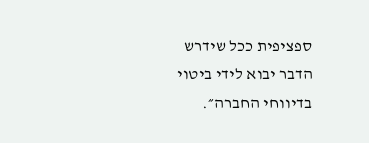ספציפית ככל שידרש הדבר יבוא לידי ביטוי בדיווחי החברה״.